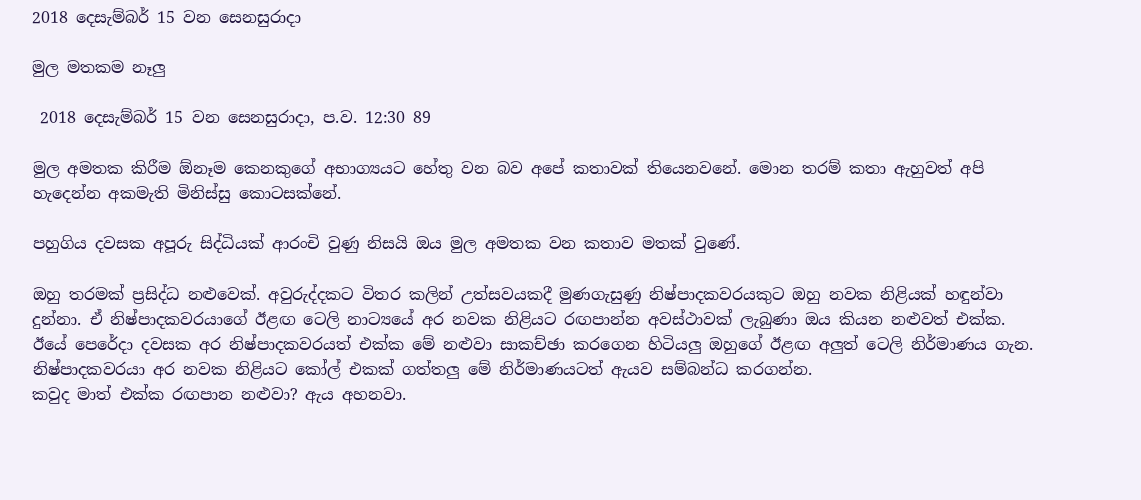2018 දෙසැම්බර් 15 වන සෙනසුරාදා

මුල මතකම නෑලු

 2018 දෙසැම්බර් 15 වන සෙනසුරාදා, ප.ව. 12:30 89

මුල අමතක කිරීම ඕනෑම කෙනකුගේ අභාග්‍යයට හේතු වන බව අපේ කතාවක් තියෙනවනේ. මොන තරම් කතා ඇහුවත් අපි හැදෙන්න අකමැති මිනිස්සු කොටසක්නේ.

පහුගිය දවසක අපූරු සිද්ධියක් ආරංචි වුණු නිසයි ඔය මුල අමතක වන කතාව මතක් වුණේ.

ඔහු තරමක් ප්‍රසිද්ධ නළුවෙක්. අවුරුද්දකට විතර කලින් උත්සවයකදී මුණගැසුණු නිෂ්පාදකවරයකුට ඔහු නවක නිළියක් හඳුන්වා දුන්නා. ඒ නිෂ්පාදකවරයාගේ ඊළඟ ටෙලි නාට්‍යයේ අර නවක නිළියට රඟපාන්න අවස්ථාවක් ලැබුණා ඔය කියන නළුවත් එක්ක. ඊයේ පෙරේදා දවසක අර නිෂ්පාදකවරයත් එක්ක මේ නළුවා සාකච්ඡා කරගෙන හිටියලු ඔහුගේ ඊළඟ අලුත් ටෙලි නිර්මාණය ගැන.
නිෂ්පාදකවරයා අර නවක නිළියට කෝල් එකක් ගත්තලු මේ නිර්මාණයටත් ඇයව සම්බන්ධ කරගන්න.
කවුද මාත් එක්ක රඟපාන නළුවා? ඇය අහනවා.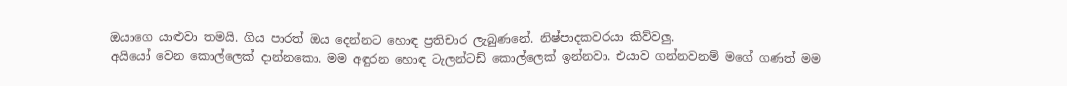ඔයාගෙ යාළුවා තමයි. ගිය පාරත් ඔය දෙන්නට හොඳ ප්‍රතිචාර ලැබුණනේ. නිෂ්පාදකවරයා කිව්වලු.
අයියෝ වෙන කොල්ලෙක් දාන්නකො. මම අඳුරන හොඳ ටැලන්ටඩ් කොල්ලෙක් ඉන්නවා. එයාව ගන්නවනම් මගේ ගණත් මම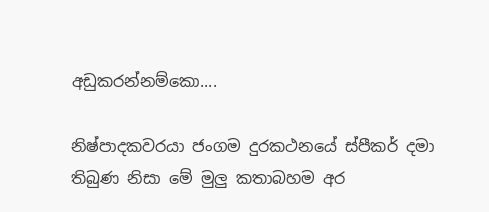අඩුකරන්නම්කො....

නිෂ්පාදකවරයා ජංගම දුරකථනයේ ස්පීකර් දමා තිබුණ නිසා මේ මුලු කතාබහම අර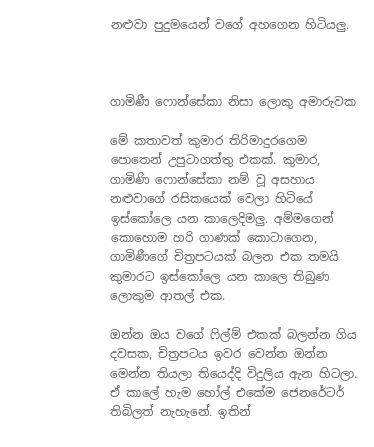නළුවා පුදුමයෙන් වගේ අහගෙන හිටියලු.



ගාමිණී ෆොන්සේකා නිසා ලොකු අමාරුවක

මේ කතාවත් කුමාර තිරිමාදුරගෙම පොතෙන් උපුටාගත්තු එකක්. කුමාර, ගාමිණි ෆොන්සේකා නම් වූ අසහාය නළුවාගේ රසිකයෙක් වෙලා හිටියේ ඉස්කෝලෙ යන කාලෙදිමලු. අම්මගෙන් කොහොම හරි ගාණක් කොටාගෙන, ගාමිණීගේ චිත්‍රපටයක් බලන එක තමයි කුමාරට ඉස්කෝලෙ යන කාලෙ තිබුණ ලොකුම ආතල් එක.

ඔන්න ඔය වගේ ෆිල්ම් එකක් බලන්න ගිය දවසක, චිත්‍රපටය ඉවර වෙන්න ඔන්න මෙන්න තියලා තියෙද්දි විදුලිය ඇන හිටලා. ඒ කාලේ හැම හෝල් එකේම ජෙනරේටර් තිබිලත් නැහැනේ. ඉතින්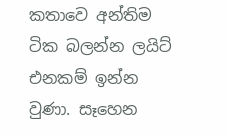කතාවෙ අන්තිම ටික බලන්න ලයිට් එනකම් ඉන්න වුණා. සෑහෙන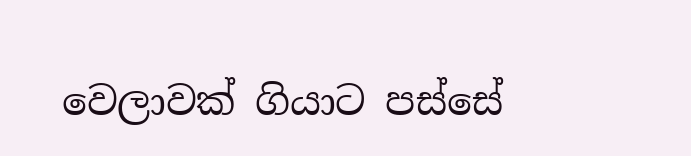වෙලාවක් ගියාට පස්සේ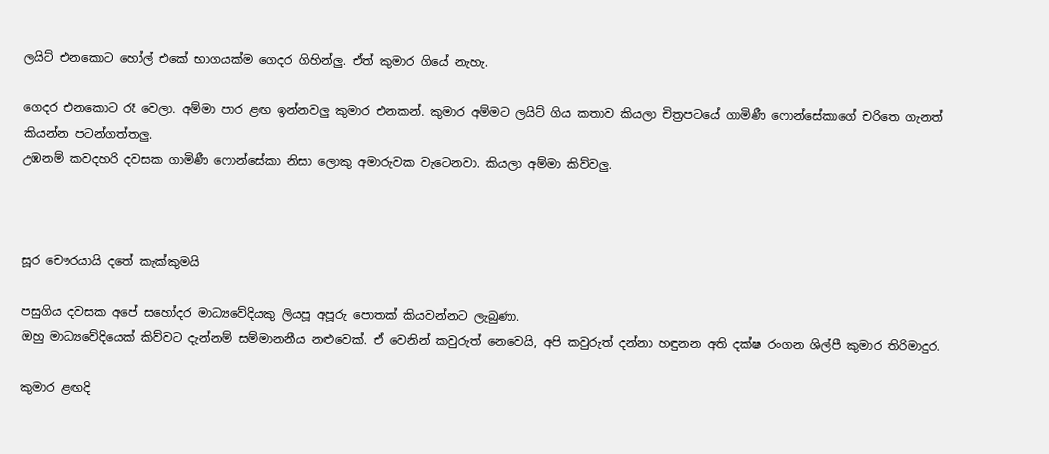ලයිට් එනකොට හෝල් එකේ භාගයක්ම ගෙදර ගිහින්ලු. ඒත් කුමාර ගියේ නැහැ.

ගෙදර එනකොට රෑ වෙලා. අම්මා පාර ළඟ ඉන්නවලු කුමාර එනකන්. කුමාර අම්මට ලයිට් ගිය කතාව කියලා චිත්‍රපටයේ ගාමිණී ෆොන්සේකාගේ චරිතෙ ගැනත් කියන්න පටන්ගත්තලු.
උඹනම් කවදහරි දවසක ගාමිණී ෆොන්සේකා නිසා ලොකු අමාරුවක වැටෙනවා. කියලා අම්මා කිව්වලු.



සූර චෞරයායි දතේ කැක්කුමයි

පසුගිය දවසක අපේ සහෝදර මාධ්‍යවේදියකු ලියපූ අපූරු පොතක් කියවන්නට ලැබුණා.
ඔහු මාධ්‍යවේදියෙක් කිව්වට දැන්නම් සම්මානනීය නළුවෙක්. ඒ වෙනින් කවුරුත් නෙවෙයි, අපි කවුරුත් දන්නා හඳුනන අති දක්ෂ රංගන ශිල්පී කුමාර තිරිමාදුර.

කුමාර ළඟදි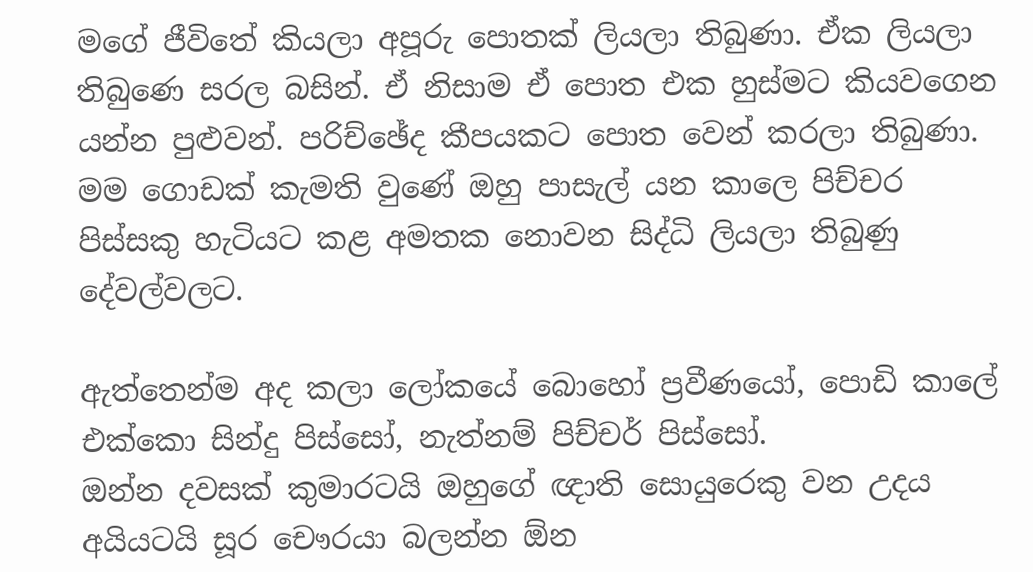මගේ ජීවිතේ කියලා අපූරු පොතක් ලියලා තිබුණා. ඒක ලියලා තිබුණෙ සරල බසින්. ඒ නිසාම ඒ පොත එක හුස්මට කියවගෙන යන්න පුළුවන්. පරිච්ඡේද කීපයකට පොත වෙන් කරලා තිබුණා. මම ගොඩක් කැමති වුණේ ඔහු පාසැල් යන කාලෙ පිච්චර පිස්සකු හැටියට කළ අමතක නොවන සිද්ධි ලියලා තිබුණු දේවල්වලට.

ඇත්තෙන්ම අද කලා ලෝකයේ බොහෝ ප්‍රවීණයෝ, පොඩි කාලේ එක්කො සින්දු පිස්සෝ, නැත්නම් පිච්චර් පිස්සෝ.
ඔන්න දවසක් කුමාරටයි ඔහුගේ ඥාති සොයුරෙකු වන උදය අයියටයි සූර චෞරයා බලන්න ඕන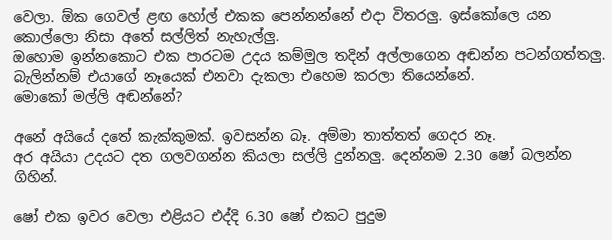වෙලා. ඕක ගෙවල් ළඟ හෝල් එකක පෙන්නන්නේ එදා විතරලු. ඉස්කෝලෙ යන කොල්ලො නිසා අතේ සල්ලිත් නැහැල්ලු.
ඔහොම ඉන්නකොට එක පාරටම උදය කම්මුල තදින් අල්ලාගෙන අඬන්න පටන්ගත්තලු. බැලින්නම් එයාගේ නෑයෙක් එනවා දැකලා එහෙම කරලා තියෙන්නේ.
මොකෝ මල්ලි අඬන්නේ?

අනේ අයියේ දතේ කැක්කුමක්. ඉවසන්න බෑ. අම්මා තාත්තත් ගෙදර නෑ.
අර අයියා උදයට දත ගලවගන්න කියලා සල්ලි දුන්නලු. දෙන්නම 2.30 ෂෝ බලන්න ගිහින්.

ෂෝ එක ඉවර වෙලා එළියට එද්දි 6.30 ෂෝ එකට පුදුම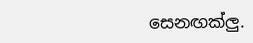සෙනඟක්ලු.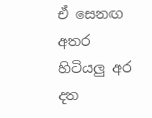ඒ සෙනඟ අතර හිටියලු අර දත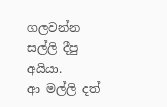ගලවන්න සල්ලි දීපු අයියා.
ආ මල්ලි දත්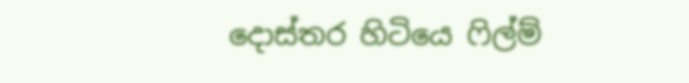දොස්තර හිටියෙ ෆිල්ම්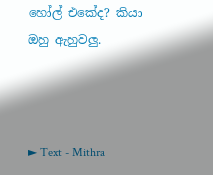හෝල් එකේද? කියා ඔහු ඇහුවලු.



► Text - Mithra